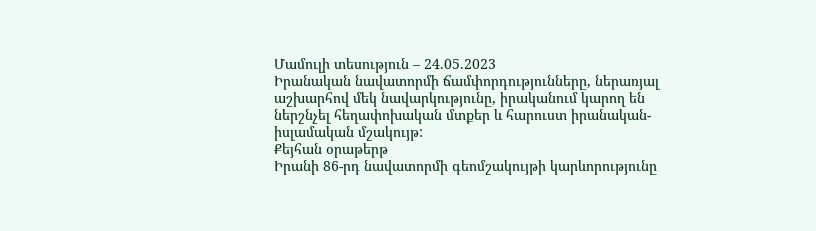Մամուլի տեսություն – 24.05.2023
Իրանական նավատորմի ճամփորդությունները, ներառյալ աշխարհով մեկ նավարկությունը, իրականում կարող են ներշնչել հեղափոխական մտքեր և հարուստ իրանական-իսլամական մշակույթ:
Քեյհան օրաթերթ
Իրանի 86-րդ նավատորմի գեոմշակույթի կարևորությունը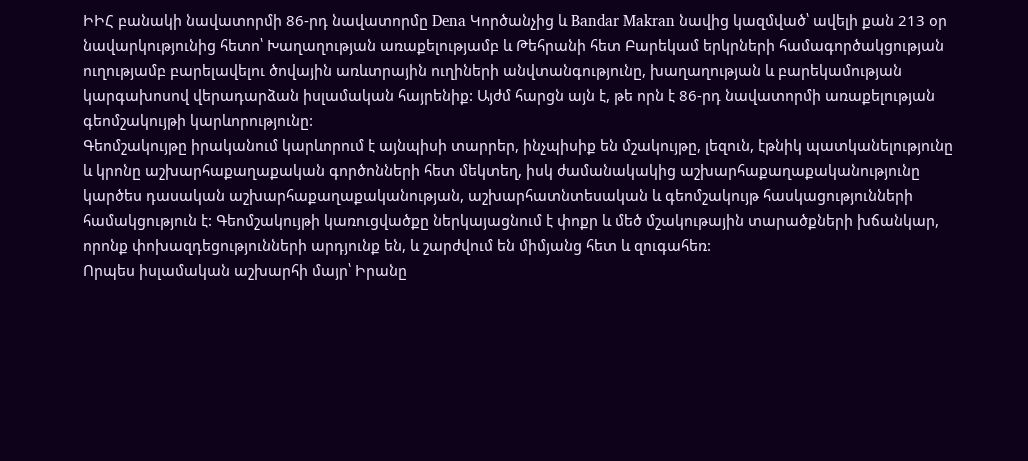ԻԻՀ բանակի նավատորմի 86-րդ նավատորմը Dena Կործանչից և Bandar Makran նավից կազմված՝ ավելի քան 213 օր նավարկությունից հետո՝ Խաղաղության առաքելությամբ և Թեհրանի հետ Բարեկամ երկրների համագործակցության ուղությամբ բարելավելու ծովային առևտրային ուղիների անվտանգությունը, խաղաղության և բարեկամության կարգախոսով վերադարձան իսլամական հայրենիք: Այժմ հարցն այն է, թե որն է 86-րդ նավատորմի առաքելության գեոմշակույթի կարևորությունը:
Գեոմշակույթը իրականում կարևորում է այնպիսի տարրեր, ինչպիսիք են մշակույթը, լեզուն, էթնիկ պատկանելությունը և կրոնը աշխարհաքաղաքական գործոնների հետ մեկտեղ, իսկ ժամանակակից աշխարհաքաղաքականությունը կարծես դասական աշխարհաքաղաքականության, աշխարհատնտեսական և գեոմշակույթ հասկացությունների համակցություն է: Գեոմշակույթի կառուցվածքը ներկայացնում է փոքր և մեծ մշակութային տարածքների խճանկար, որոնք փոխազդեցությունների արդյունք են, և շարժվում են միմյանց հետ և զուգահեռ:
Որպես իսլամական աշխարհի մայր՝ Իրանը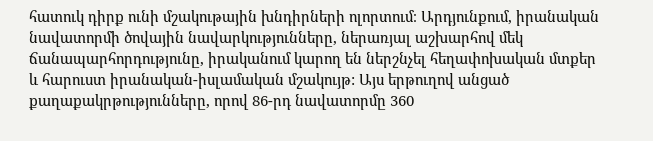հատուկ դիրք ունի մշակութային խնդիրների ոլորտում։ Արդյունքում, իրանական նավատորմի ծովային նավարկությունները, ներառյալ աշխարհով մեկ ճանապարհորդությունը, իրականում կարող են ներշնչել հեղափոխական մտքեր և հարուստ իրանական-իսլամական մշակույթ: Այս երթուղով անցած քաղաքակրթությունները, որով 86-րդ նավատորմը 360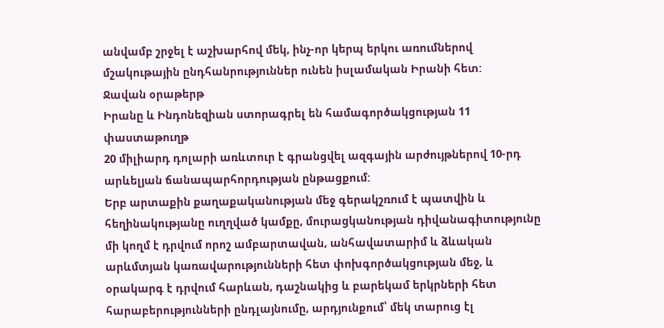անվամբ շրջել է աշխարհով մեկ, ինչ-որ կերպ երկու առումներով մշակութային ընդհանրություններ ունեն իսլամական Իրանի հետ:
Ջավան օրաթերթ
Իրանը և Ինդոնեզիան ստորագրել են համագործակցության 11 փաստաթուղթ
20 միլիարդ դոլարի առևտուր է գրանցվել ազգային արժույթներով 10-րդ արևելյան ճանապարհորդության ընթացքում:
Երբ արտաքին քաղաքականության մեջ գերակշռում է պատվին և հեղինակությանը ուղղված կամքը, մուրացկանության դիվանագիտությունը մի կողմ է դրվում որոշ ամբարտավան, անհավատարիմ և ձևական արևմտյան կառավարությունների հետ փոխգործակցության մեջ, և օրակարգ է դրվում հարևան, դաշնակից և բարեկամ երկրների հետ հարաբերությունների ընդլայնումը, արդյունքում՝ մեկ տարուց էլ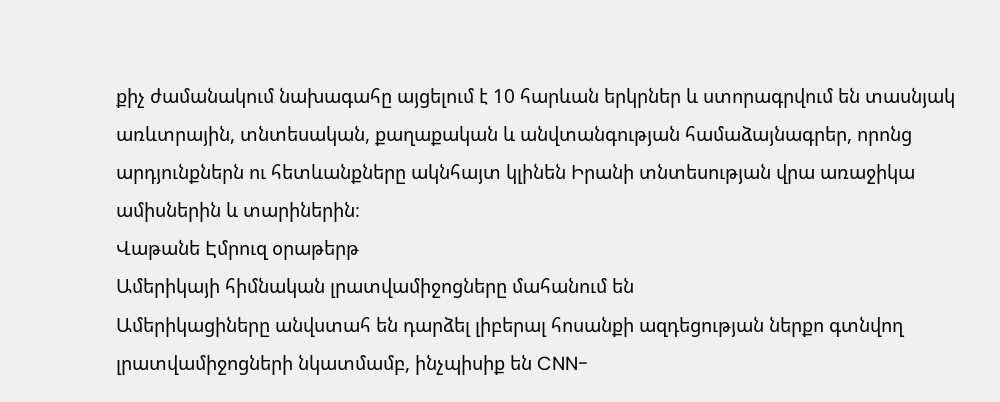քիչ ժամանակում նախագահը այցելում է 10 հարևան երկրներ և ստորագրվում են տասնյակ առևտրային, տնտեսական, քաղաքական և անվտանգության համաձայնագրեր, որոնց արդյունքներն ու հետևանքները ակնհայտ կլինեն Իրանի տնտեսության վրա առաջիկա ամիսներին և տարիներին։
Վաթանե Էմրուզ օրաթերթ
Ամերիկայի հիմնական լրատվամիջոցները մահանում են
Ամերիկացիները անվստահ են դարձել լիբերալ հոսանքի ազդեցության ներքո գտնվող լրատվամիջոցների նկատմամբ, ինչպիսիք են CNN-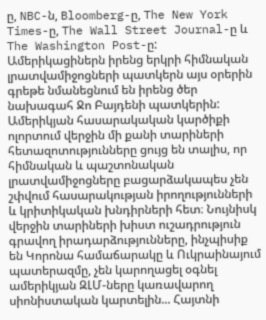ը, NBC-ն, Bloomberg-ը, The New York Times-ը, The Wall Street Journal-ը և The Washington Post-ը:
Ամերիկացիներն իրենց երկրի հիմնական լրատվամիջոցների պատկերն այս օրերին գրեթե նմանեցնում են իրենց ծեր նախագահ Ջո Բայդենի պատկերին:
Ամերիկյան հասարակական կարծիքի ոլորտում վերջին մի քանի տարիների հետազոտությունները ցույց են տալիս, որ հիմնական և պաշտոնական լրատվամիջոցները բացարձակապես չեն շփվում հասարակության իրողությունների և կրիտիկական խնդիրների հետ։ Նույնիսկ վերջին տարիների խիստ ուշադրություն գրավող իրադարձությունները, ինչպիսիք են Կորոնա համաճարակը և Ուկրաինայում պատերազմը, չեն կարողացել օգնել ամերիկյան ԶԼՄ-ները կառավարող սիոնիստական կարտելին... Հայտնի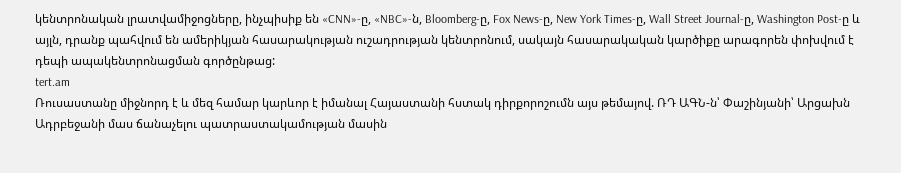կենտրոնական լրատվամիջոցները, ինչպիսիք են «CNN»-ը, «NBC»-ն, Bloomberg-ը, Fox News-ը, New York Times-ը, Wall Street Journal-ը, Washington Post-ը և այլն, դրանք պահվում են ամերիկյան հասարակության ուշադրության կենտրոնում, սակայն հասարակական կարծիքը արագորեն փոխվում է դեպի ապակենտրոնացման գործընթաց:
tert.am
Ռուսաստանը միջնորդ է և մեզ համար կարևոր է իմանալ Հայաստանի հստակ դիրքորոշումն այս թեմայով. ՌԴ ԱԳՆ-ն՝ Փաշինյանի՝ Արցախն Ադրբեջանի մաս ճանաչելու պատրաստակամության մասին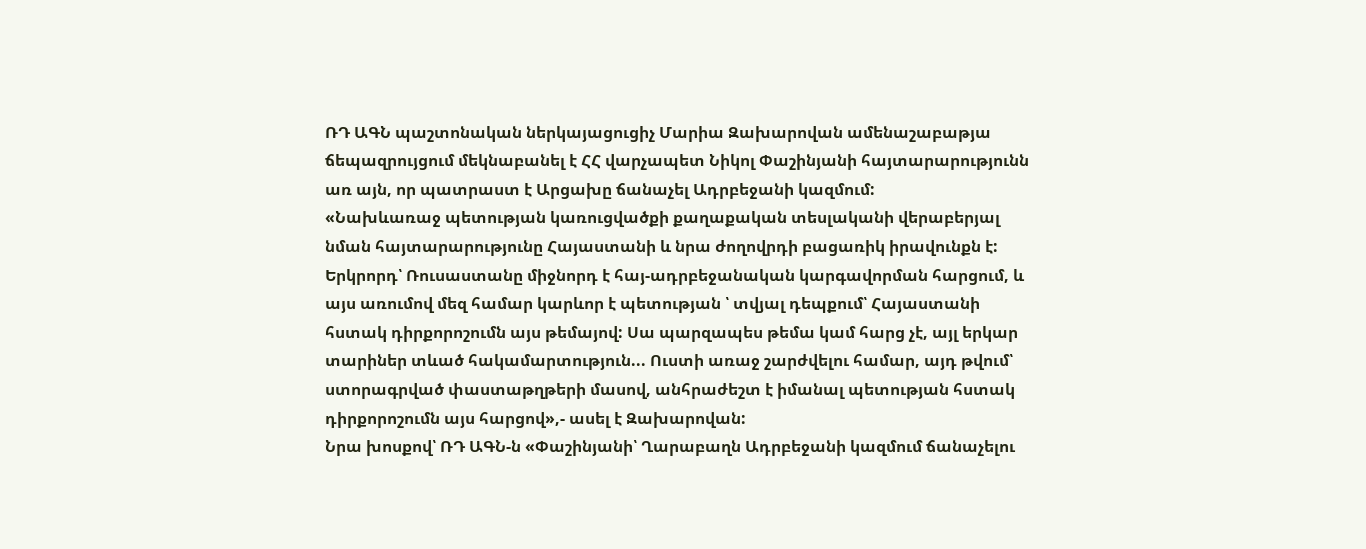ՌԴ ԱԳՆ պաշտոնական ներկայացուցիչ Մարիա Զախարովան ամենաշաբաթյա ճեպազրույցում մեկնաբանել է ՀՀ վարչապետ Նիկոլ Փաշինյանի հայտարարությունն առ այն, որ պատրաստ է Արցախը ճանաչել Ադրբեջանի կազմում:
«Նախևառաջ պետության կառուցվածքի քաղաքական տեսլականի վերաբերյալ նման հայտարարությունը Հայաստանի և նրա ժողովրդի բացառիկ իրավունքն է: Երկրորդ՝ Ռուսաստանը միջնորդ է հայ-ադրբեջանական կարգավորման հարցում, և այս առումով մեզ համար կարևոր է պետության ՝ տվյալ դեպքում՝ Հայաստանի հստակ դիրքորոշումն այս թեմայով: Սա պարզապես թեմա կամ հարց չէ, այլ երկար տարիներ տևած հակամարտություն... Ուստի առաջ շարժվելու համար, այդ թվում՝ ստորագրված փաստաթղթերի մասով, անհրաժեշտ է իմանալ պետության հստակ դիրքորոշումն այս հարցով»,- ասել է Զախարովան:
Նրա խոսքով՝ ՌԴ ԱԳՆ-ն «Փաշինյանի՝ Ղարաբաղն Ադրբեջանի կազմում ճանաչելու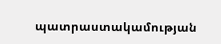պատրաստակամության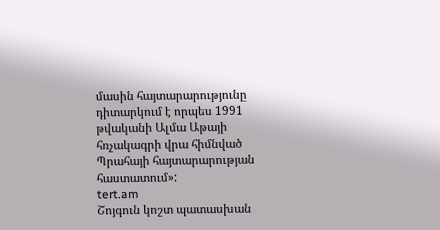մասին հայտարարությունը դիտարկում է որպես 1991 թվականի Ալմա Աթայի հռչակագրի վրա հիմնված Պրահայի հայտարարության հաստատում»:
tert.am
Շոյգուն կոշտ պատասխան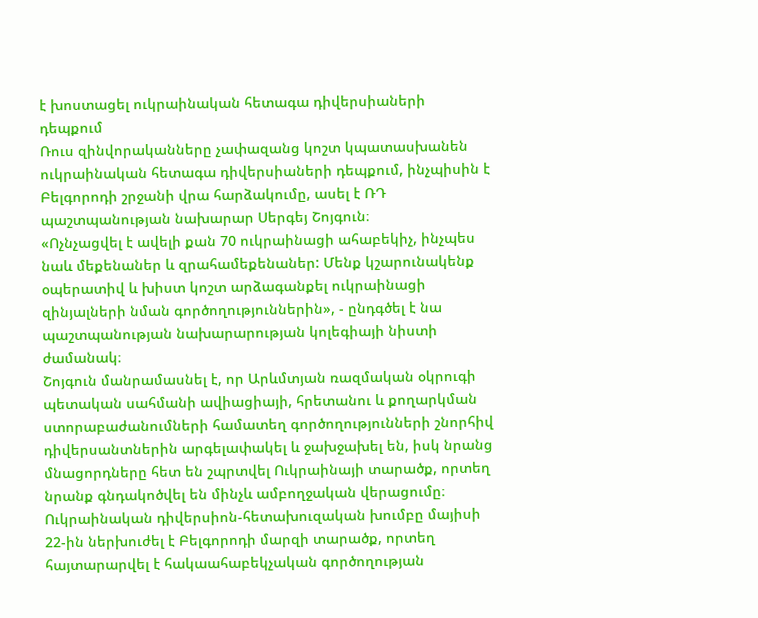է խոստացել ուկրաինական հետագա դիվերսիաների դեպքում
Ռուս զինվորականները չափազանց կոշտ կպատասխանեն ուկրաինական հետագա դիվերսիաների դեպքում, ինչպիսին է Բելգորոդի շրջանի վրա հարձակումը, ասել է ՌԴ պաշտպանության նախարար Սերգեյ Շոյգուն։
«Ոչնչացվել է ավելի քան 70 ուկրաինացի ահաբեկիչ, ինչպես նաև մեքենաներ և զրահամեքենաներ: Մենք կշարունակենք օպերատիվ և խիստ կոշտ արձագանքել ուկրաինացի զինյալների նման գործողություններին», - ընդգծել է նա պաշտպանության նախարարության կոլեգիայի նիստի ժամանակ։
Շոյգուն մանրամասնել է, որ Արևմտյան ռազմական օկրուգի պետական սահմանի ավիացիայի, հրետանու և քողարկման ստորաբաժանումների համատեղ գործողությունների շնորհիվ դիվերսանտներին արգելափակել և ջախջախել են, իսկ նրանց մնացորդները հետ են շպրտվել Ուկրաինայի տարածք, որտեղ նրանք գնդակոծվել են մինչև ամբողջական վերացումը։
Ուկրաինական դիվերսիոն-հետախուզական խումբը մայիսի 22-ին ներխուժել է Բելգորոդի մարզի տարածք, որտեղ հայտարարվել է հակաահաբեկչական գործողության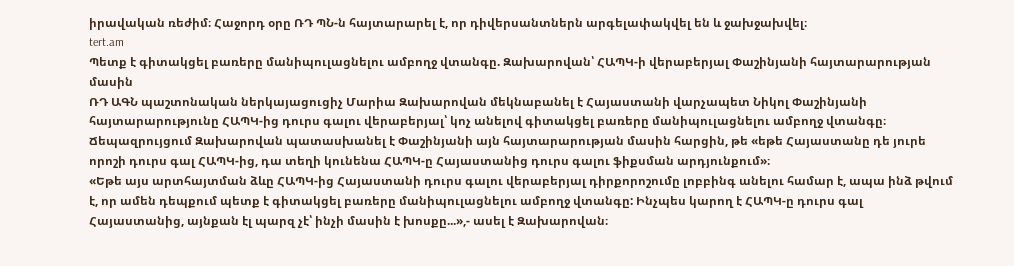իրավական ռեժիմ։ Հաջորդ օրը ՌԴ ՊՆ-ն հայտարարել է, որ դիվերսանտներն արգելափակվել են և ջախջախվել։
tert.am
Պետք է գիտակցել բառերը մանիպուլացնելու ամբողջ վտանգը. Զախարովան՝ ՀԱՊԿ-ի վերաբերյալ Փաշինյանի հայտարարության մասին
ՌԴ ԱԳՆ պաշտոնական ներկայացուցիչ Մարիա Զախարովան մեկնաբանել է Հայաստանի վարչապետ Նիկոլ Փաշինյանի հայտարարությունը ՀԱՊԿ-ից դուրս գալու վերաբերյալ՝ կոչ անելով գիտակցել բառերը մանիպուլացնելու ամբողջ վտանգը։
Ճեպազրույցում Զախարովան պատասխանել է Փաշինյանի այն հայտարարության մասին հարցին, թե «եթե Հայաստանը դե յուրե որոշի դուրս գալ ՀԱՊԿ-ից, դա տեղի կունենա ՀԱՊԿ-ը Հայաստանից դուրս գալու ֆիքսման արդյունքում»։
«Եթե այս արտհայտման ձևը ՀԱՊԿ-ից Հայաստանի դուրս գալու վերաբերյալ դիրքորոշումը լոբբինգ անելու համար է, ապա ինձ թվում է, որ ամեն դեպքում պետք է գիտակցել բառերը մանիպուլացնելու ամբողջ վտանգը: Ինչպես կարող է ՀԱՊԿ-ը դուրս գալ Հայաստանից, այնքան էլ պարզ չէ՝ ինչի մասին է խոսքը...»,- ասել է Զախարովան։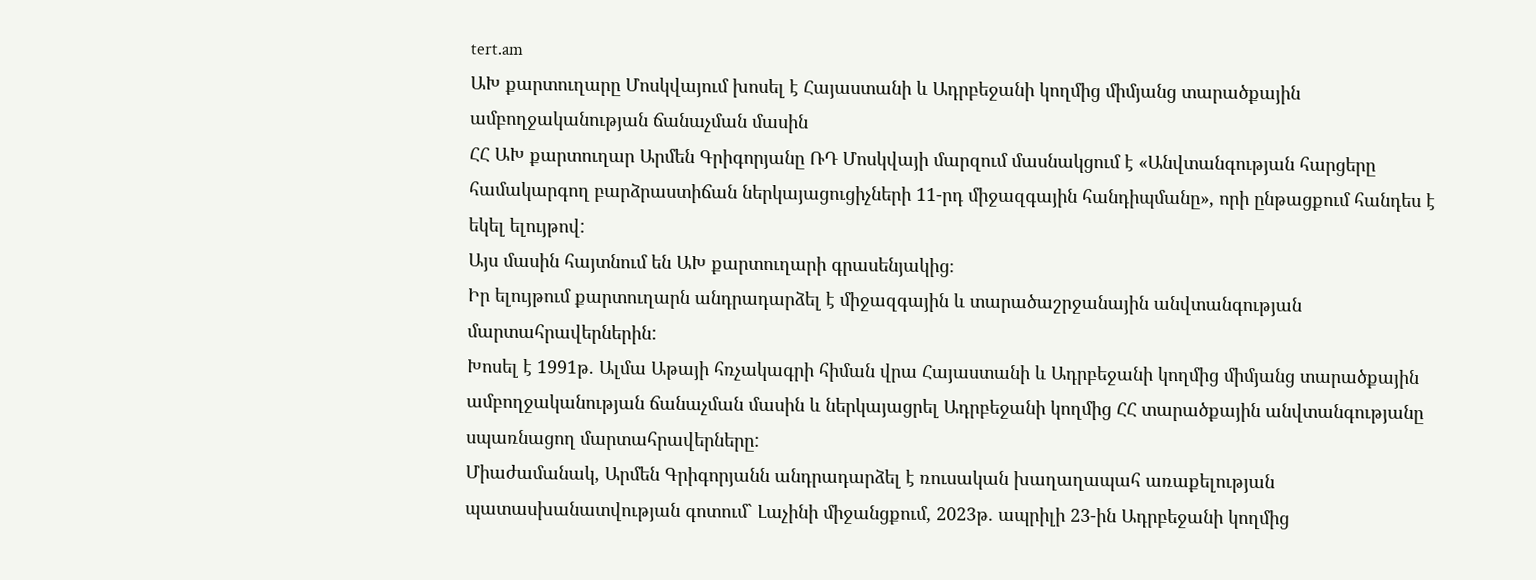tert.am
ԱԽ քարտուղարը Մոսկվայում խոսել է Հայաստանի և Ադրբեջանի կողմից միմյանց տարածքային ամբողջականության ճանաչման մասին
ՀՀ ԱԽ քարտուղար Արմեն Գրիգորյանը ՌԴ Մոսկվայի մարզում մասնակցում է «Անվտանգության հարցերը համակարգող բարձրաստիճան ներկայացուցիչների 11-րդ միջազգային հանդիպմանը», որի ընթացքում հանդես է եկել ելույթով:
Այս մասին հայտնում են ԱԽ քարտուղարի գրասենյակից։
Իր ելույթում քարտուղարն անդրադարձել է միջազգային և տարածաշրջանային անվտանգության մարտահրավերներին:
Խոսել է 1991թ. Ալմա Աթայի հռչակագրի հիման վրա Հայաստանի և Ադրբեջանի կողմից միմյանց տարածքային ամբողջականության ճանաչման մասին և ներկայացրել Ադրբեջանի կողմից ՀՀ տարածքային անվտանգությանը սպառնացող մարտահրավերները:
Միաժամանակ, Արմեն Գրիգորյանն անդրադարձել է ռուսական խաղաղապահ առաքելության պատասխանատվության գոտում` Լաչինի միջանցքում, 2023թ. ապրիլի 23-ին Ադրբեջանի կողմից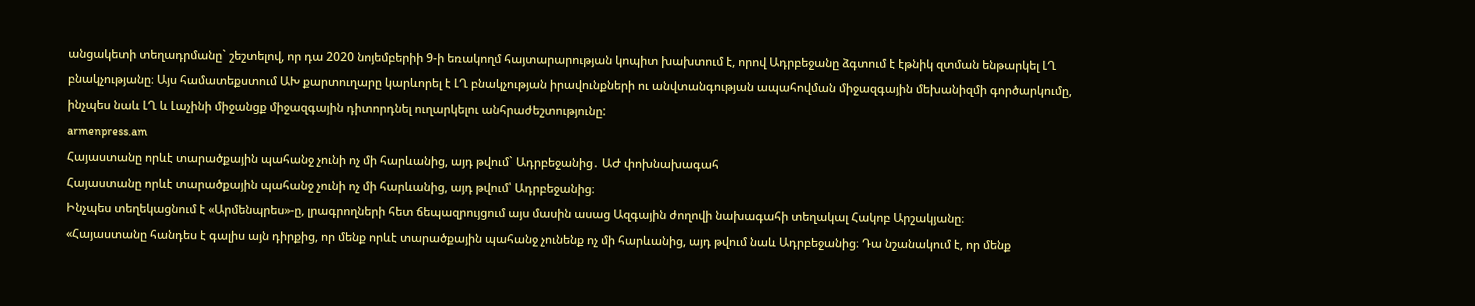անցակետի տեղադրմանը` շեշտելով, որ դա 2020 նոյեմբերիի 9-ի եռակողմ հայտարարության կոպիտ խախտում է, որով Ադրբեջանը ձգտում է էթնիկ զտման ենթարկել ԼՂ բնակչությանը։ Այս համատեքստում ԱԽ քարտուղարը կարևորել է ԼՂ բնակչության իրավունքների ու անվտանգության ապահովման միջազգային մեխանիզմի գործարկումը, ինչպես նաև ԼՂ և Լաչինի միջանցք միջազգային դիտորդնել ուղարկելու անհրաժեշտությունը:
armenpress.am
Հայաստանը որևէ տարածքային պահանջ չունի ոչ մի հարևանից, այդ թվում` Ադրբեջանից․ ԱԺ փոխնախագահ
Հայաստանը որևէ տարածքային պահանջ չունի ոչ մի հարևանից, այդ թվում՝ Ադրբեջանից։
Ինչպես տեղեկացնում է «Արմենպրես»-ը, լրագրողների հետ ճեպազրույցում այս մասին ասաց Ազգային ժողովի նախագահի տեղակալ Հակոբ Արշակյանը։
«Հայաստանը հանդես է գալիս այն դիրքից, որ մենք որևէ տարածքային պահանջ չունենք ոչ մի հարևանից, այդ թվում նաև Ադրբեջանից։ Դա նշանակում է, որ մենք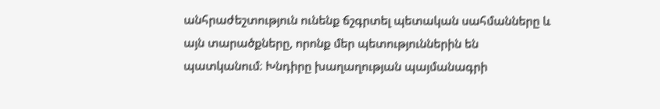անհրաժեշտություն ունենք ճշգրտել պետական սահմանները և այն տարածքները, որոնք մեր պետություններին են պատկանում։ Խնդիրը խաղաղության պայմանագրի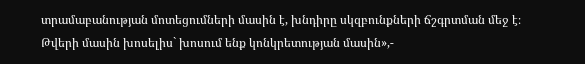տրամաբանության մոտեցումների մասին է, խնդիրը սկզբունքների ճշգրտման մեջ է։ Թվերի մասին խոսելիս` խոսում ենք կոնկրետության մասին»,-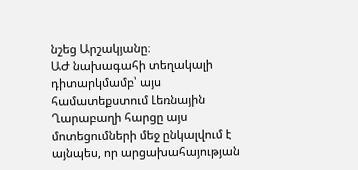նշեց Արշակյանը։
ԱԺ նախագահի տեղակալի դիտարկմամբ՝ այս համատեքստում Լեռնային Ղարաբաղի հարցը այս մոտեցումների մեջ ընկալվում է այնպես, որ արցախահայության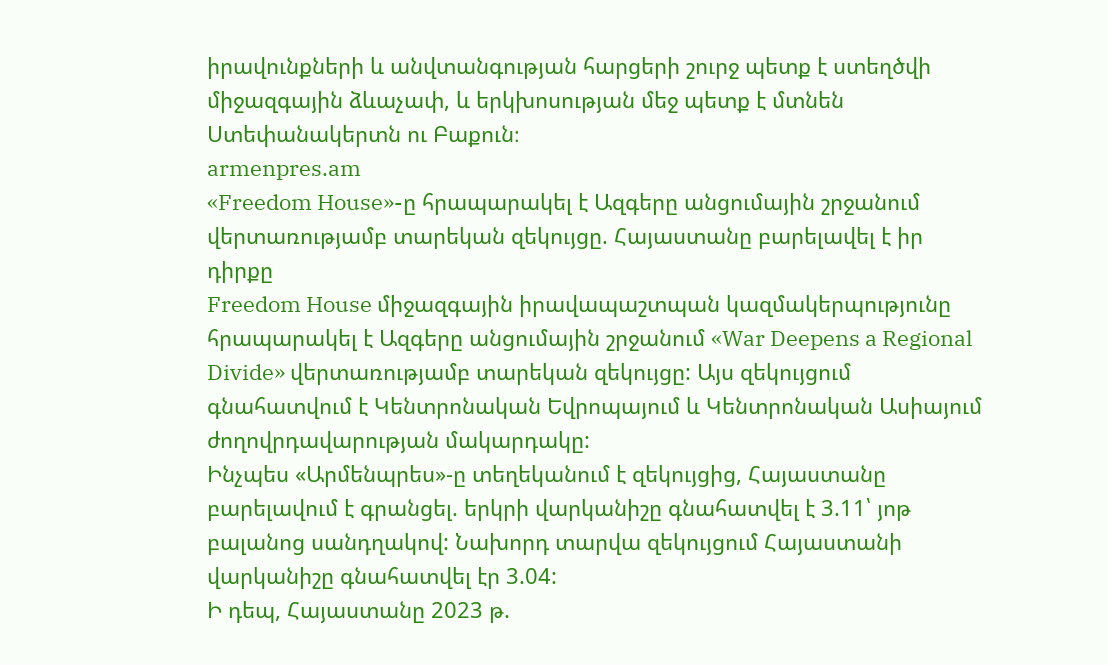իրավունքների և անվտանգության հարցերի շուրջ պետք է ստեղծվի միջազգային ձևաչափ, և երկխոսության մեջ պետք է մտնեն Ստեփանակերտն ու Բաքուն։
armenpres.am
«Freedom House»-ը հրապարակել է Ազգերը անցումային շրջանում վերտառությամբ տարեկան զեկույցը. Հայաստանը բարելավել է իր դիրքը
Freedom House միջազգային իրավապաշտպան կազմակերպությունը հրապարակել է Ազգերը անցումային շրջանում «War Deepens a Regional Divide» վերտառությամբ տարեկան զեկույցը: Այս զեկույցում գնահատվում է Կենտրոնական Եվրոպայում և Կենտրոնական Ասիայում ժողովրդավարության մակարդակը:
Ինչպես «Արմենպրես»-ը տեղեկանում է զեկույցից, Հայաստանը բարելավում է գրանցել. երկրի վարկանիշը գնահատվել է 3.11՝ յոթ բալանոց սանդղակով: Նախորդ տարվա զեկույցում Հայաստանի վարկանիշը գնահատվել էր 3.04:
Ի դեպ, Հայաստանը 2023 թ.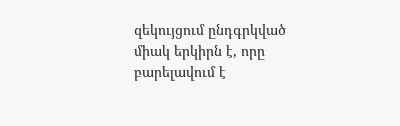զեկույցում ընդգրկված միակ երկիրն է, որը բարելավում է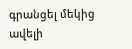գրանցել մեկից ավելի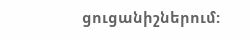ցուցանիշներում: